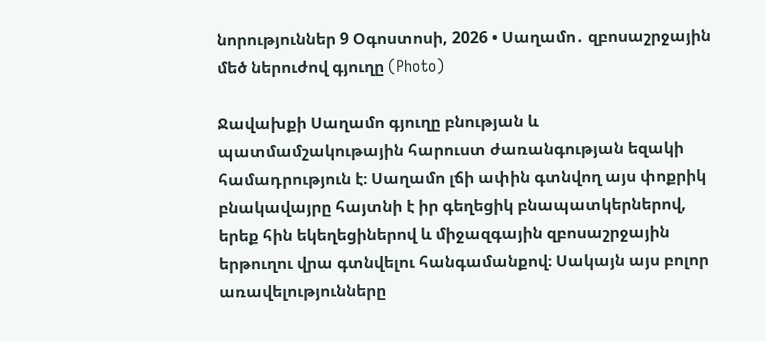նորություններ 9 Օգոստոսի, 2026 • Սաղամո․ զբոսաշրջային մեծ ներուժով գյուղը (Photo)

Ջավախքի Սաղամո գյուղը բնության և պատմամշակութային հարուստ ժառանգության եզակի համադրություն է։ Սաղամո լճի ափին գտնվող այս փոքրիկ բնակավայրը հայտնի է իր գեղեցիկ բնապատկերներով, երեք հին եկեղեցիներով և միջազգային զբոսաշրջային երթուղու վրա գտնվելու հանգամանքով։ Սակայն այս բոլոր առավելությունները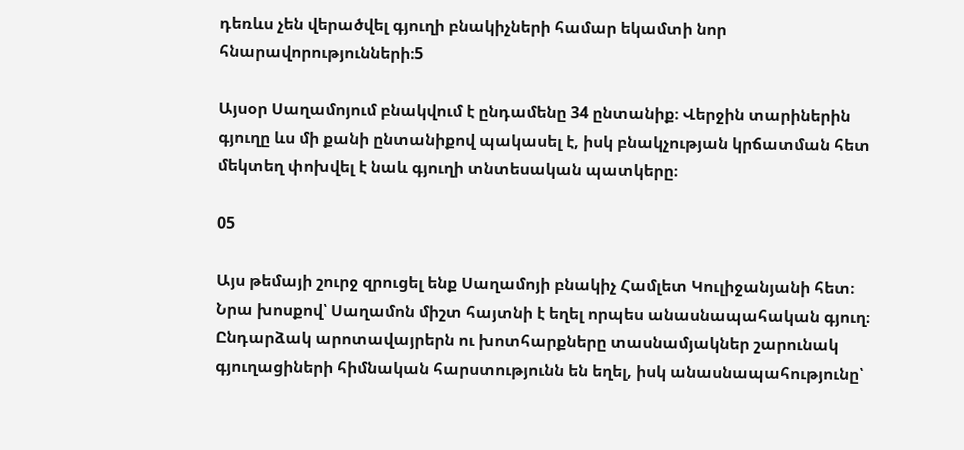դեռևս չեն վերածվել գյուղի բնակիչների համար եկամտի նոր հնարավորությունների։5

Այսօր Սաղամոյում բնակվում է ընդամենը 34 ընտանիք։ Վերջին տարիներին գյուղը ևս մի քանի ընտանիքով պակասել է, իսկ բնակչության կրճատման հետ մեկտեղ փոխվել է նաև գյուղի տնտեսական պատկերը։

05

Այս թեմայի շուրջ զրուցել ենք Սաղամոյի բնակիչ Համլետ Կուլիջանյանի հետ։ Նրա խոսքով՝ Սաղամոն միշտ հայտնի է եղել որպես անասնապահական գյուղ։ Ընդարձակ արոտավայրերն ու խոտհարքները տասնամյակներ շարունակ գյուղացիների հիմնական հարստությունն են եղել, իսկ անասնապահությունը՝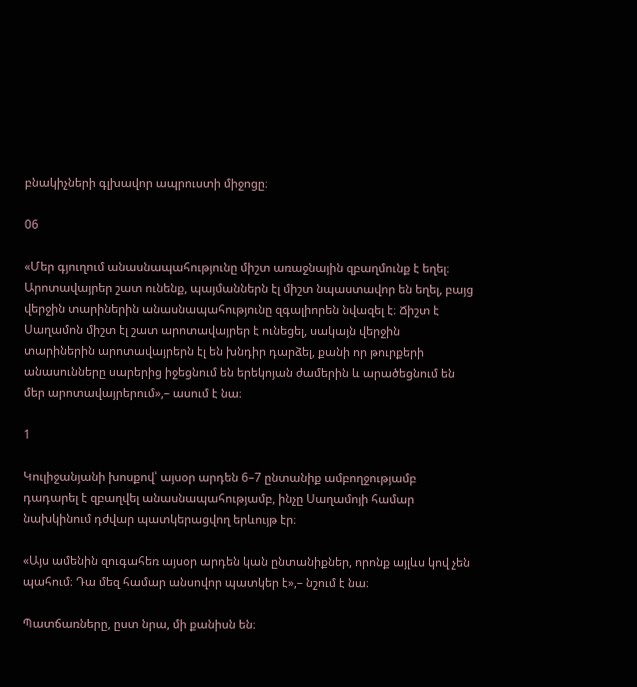բնակիչների գլխավոր ապրուստի միջոցը։

06

«Մեր գյուղում անասնապահությունը միշտ առաջնային զբաղմունք է եղել։ Արոտավայրեր շատ ունենք, պայմաններն էլ միշտ նպաստավոր են եղել, բայց վերջին տարիներին անասնապահությունը զգալիորեն նվազել է։ Ճիշտ է Սաղամոն միշտ էլ շատ արոտավայրեր է ունեցել, սակայն վերջին տարիներին արոտավայրերն էլ են խնդիր դարձել, քանի որ թուրքերի անասունները սարերից իջեցնում են երեկոյան ժամերին և արածեցնում են մեր արոտավայրերում»,– ասում է նա։

1

Կուլիջանյանի խոսքով՝ այսօր արդեն 6–7 ընտանիք ամբողջությամբ դադարել է զբաղվել անասնապահությամբ, ինչը Սաղամոյի համար նախկինում դժվար պատկերացվող երևույթ էր։

«Այս ամենին զուգահեռ այսօր արդեն կան ընտանիքներ, որոնք այլևս կով չեն պահում։ Դա մեզ համար անսովոր պատկեր է»,– նշում է նա։

Պատճառները, ըստ նրա, մի քանիսն են։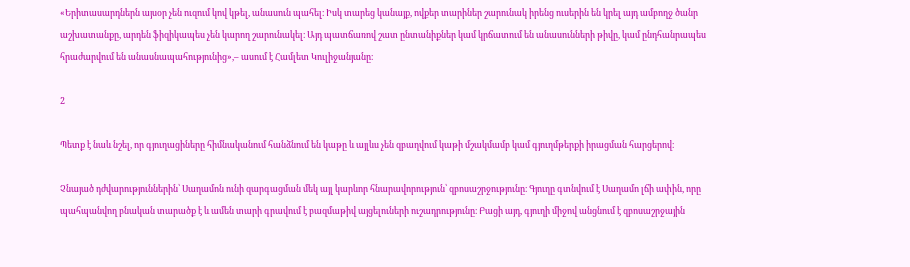«Երիտասարդներն այսօր չեն ուզում կով կթել, անասուն պահել։ Իսկ տարեց կանայք, ովքեր տարիներ շարունակ իրենց ուսերին են կրել այդ ամբողջ ծանր աշխատանքը, արդեն ֆիզիկապես չեն կարող շարունակել։ Այդ պատճառով շատ ընտանիքներ կամ կրճատում են անասունների թիվը, կամ ընդհանրապես հրաժարվում են անասնապահությունից»,– ասում է Համլետ Կուլիջանյանը։

2

Պետք է նաև նշել, որ գյուղացիները հիմնականում հանձնում են կաթը և այլևս չեն զբաղվում կաթի մշակմամբ կամ գյուղմթերքի իրացման հարցերով։

Չնայած դժվարություններին՝ Սաղամոն ունի զարգացման մեկ այլ կարևոր հնարավորություն՝ զբոսաշրջությունը։ Գյուղը գտնվում է Սաղամո լճի ափին, որը պահպանվող բնական տարածք է և ամեն տարի գրավում է բազմաթիվ այցելուների ուշադրությունը։ Բացի այդ, գյուղի միջով անցնում է զբոսաշրջային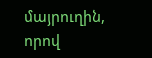մայրուղին, որով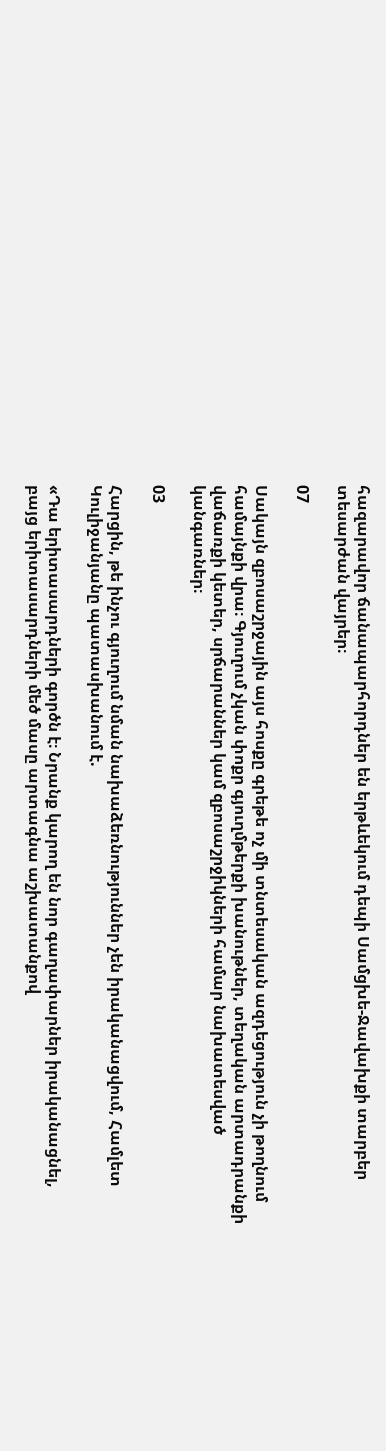հազարավոր ճանապարհորդներ են երթևեկում դեպի Սամցխե-Ջավախքի տարբեր տեսարժան վայրեր։

07

Սակայն զբոսաշրջային այս հոսքը գրեթե ոչ մի տնտեսական ազդեցություն չի թողնում համայնքի վրա։ Գյուղում չկան փոքր գյուղմթերքի խանութներ, տեղական արտադրանքի վաճառքի կետեր, սրճարաններ կամ զբոսաշրջիկների համար նախատեսված կանգառներ։

03

Հարցին, թե ինչու գյուղում նման նախաձեռնություններ չեն իրականացվում, Համլետ Կուլիջանյանը պատասխանում է.

«Դա երիտասարդների գործն է։ Նրանք կարող են նոր գաղափարներ իրականացնել, բայց երիտասարդների մեծ մասը արտագնա աշխատանքով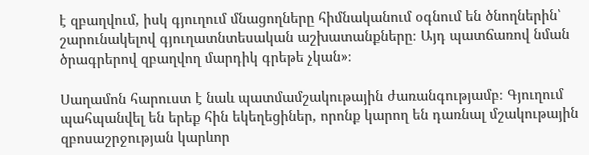է զբաղվում, իսկ գյուղում մնացողները հիմնականում օգնում են ծնողներին՝ շարունակելով գյուղատնտեսական աշխատանքները։ Այդ պատճառով նման ծրագրերով զբաղվող մարդիկ գրեթե չկան»։

Սաղամոն հարուստ է նաև պատմամշակութային ժառանգությամբ։ Գյուղում պահպանվել են երեք հին եկեղեցիներ, որոնք կարող են դառնալ մշակութային զբոսաշրջության կարևոր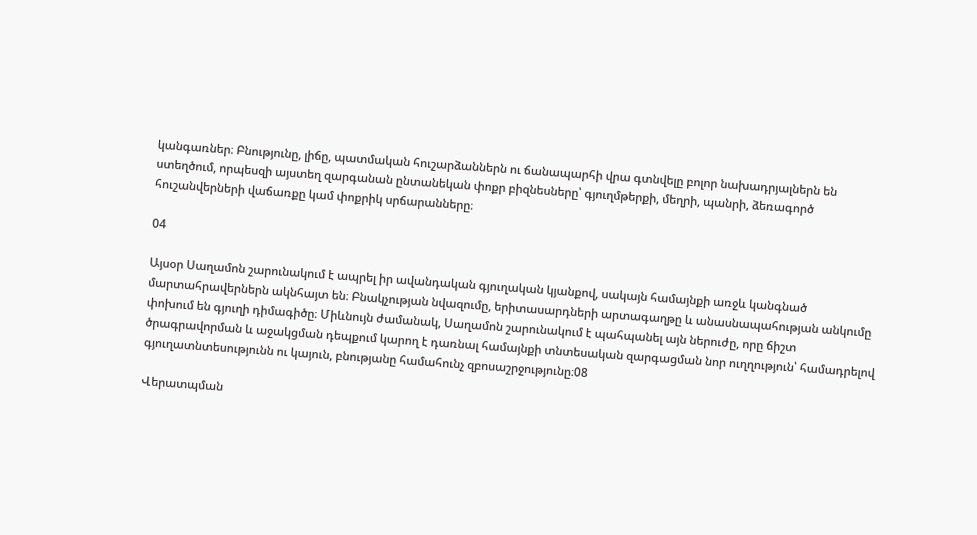կանգառներ։ Բնությունը, լիճը, պատմական հուշարձաններն ու ճանապարհի վրա գտնվելը բոլոր նախադրյալներն են ստեղծում, որպեսզի այստեղ զարգանան ընտանեկան փոքր բիզնեսները՝ գյուղմթերքի, մեղրի, պանրի, ձեռագործ հուշանվերների վաճառքը կամ փոքրիկ սրճարանները։

04

Այսօր Սաղամոն շարունակում է ապրել իր ավանդական գյուղական կյանքով, սակայն համայնքի առջև կանգնած մարտահրավերներն ակնհայտ են։ Բնակչության նվազումը, երիտասարդների արտագաղթը և անասնապահության անկումը փոխում են գյուղի դիմագիծը։ Միևնույն ժամանակ, Սաղամոն շարունակում է պահպանել այն ներուժը, որը ճիշտ ծրագրավորման և աջակցման դեպքում կարող է դառնալ համայնքի տնտեսական զարգացման նոր ուղղություն՝ համադրելով գյուղատնտեսությունն ու կայուն, բնությանը համահունչ զբոսաշրջությունը։08

Վերատպման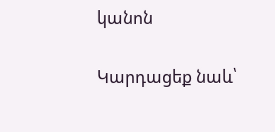կանոն

Կարդացեք նաև՝